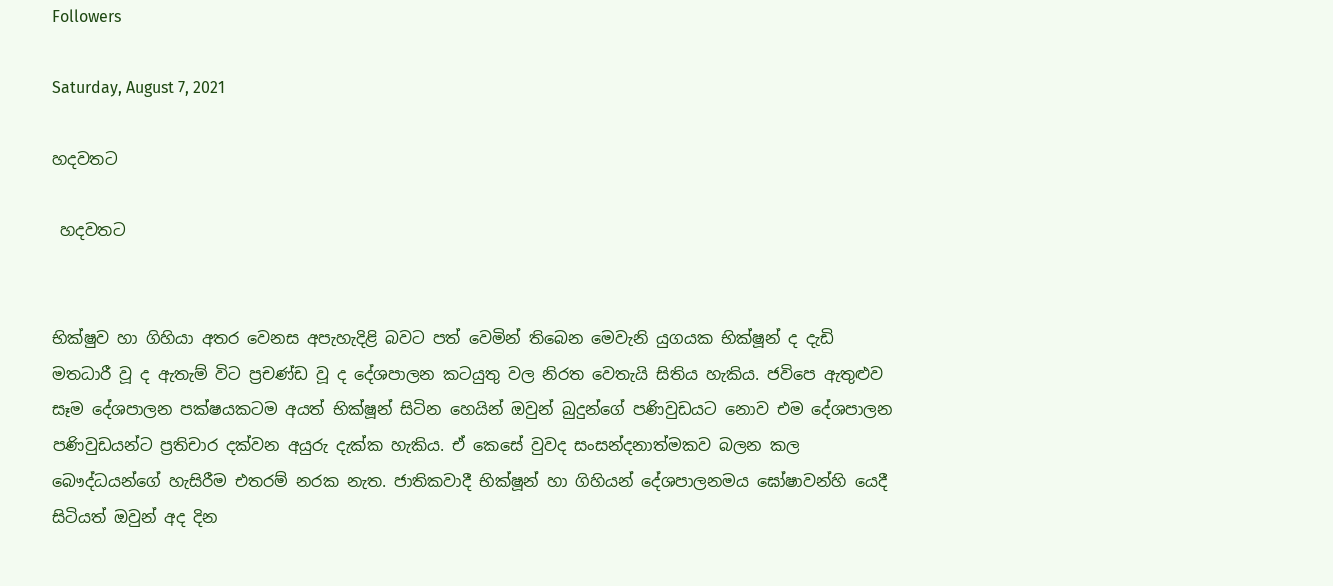Followers

Saturday, August 7, 2021

හදවතට

 හදවතට


භික්ෂුව හා ගිහියා අතර වෙනස අපැහැදිළි බවට පත් වෙමින් තිබෙන මෙවැනි යුගයක භික්ෂූන් ද දැඩි මතධාරී වූ ද ඇතැම් විට ප්‍රචණ්ඩ වූ ද දේශපාලන කටයුතු වල නිරත වෙතැයි සිතිය හැකිය. ජවිපෙ ඇතුළුව සෑම දේශපාලන පක්ෂයකටම අයත් භික්ෂූන් සිටින හෙයින් ඔවුන් බුදුන්ගේ පණිවුඩයට නොව එම දේශපාලන පණිවුඩයන්ට ප්‍රතිචාර දක්වන අයුරු දැක්ක හැකිය. ඒ කෙසේ වුවද සංසන්දනාත්මකව බලන කල බෞද්ධයන්ගේ හැසිරීම එතරම් නරක නැත. ජාතිකවාදී භික්ෂූන් හා ගිහියන් දේශපාලනමය ඝෝෂාවන්හි යෙදී සිටියත් ඔවුන් අද දින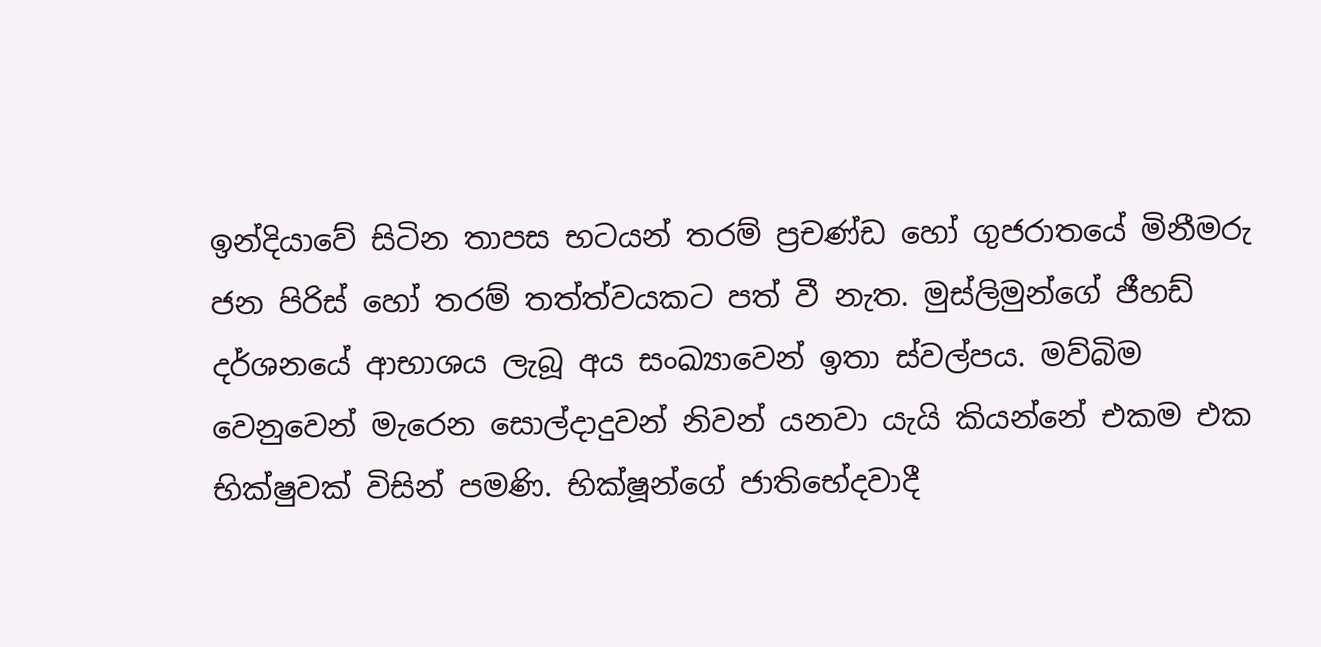ඉන්දියාවේ සිටින තාපස භටයන් තරම් ප්‍රචණ්ඩ හෝ ගුජරාතයේ මිනීමරු ජන පිරිස් හෝ තරම් තත්ත්වයකට පත් වී නැත. මුස්ලිමුන්ගේ ජීහඩ් දර්ශනයේ ආභාශය ලැබූ අය සංඛ්‍යාවෙන් ඉතා ස්වල්පය. මව්බිම වෙනුවෙන් මැරෙන සොල්දාදුවන් නිවන් යනවා යැයි කියන්නේ එකම එක භික්ෂුවක් විසින් පමණි. භික්ෂූන්ගේ ජාතිභේදවාදී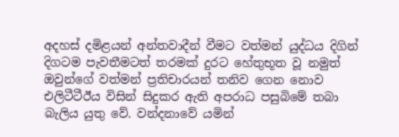අදහස් දමිළයන් අන්තවාදීන් වීමට වත්මන් යුද්ධය දිගින් දිගටම පැවතීමටත් තරමක් දුරට හේතුභූත වූ නමුත් ඔවුන්ගේ වත්මන් ප්‍රතිචාරයන් තනිව ගෙන නොව එලිටීටීඊය විසින් සිදුකර ඇති අපරාධ පසුබිමේ තබා බැලිය යුතු වේ. වන්දනාවේ යමින්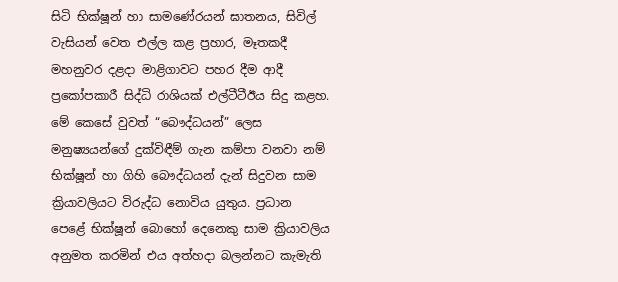සිටි භික්ෂූන් හා සාමණේරයන් ඝාතනය, සිවිල් වැසියන් වෙත එල්ල කළ ප්‍රහාර, මෑතකදී මහනුවර දළදා මාළිගාවට පහර දීම ආදී ප්‍රකෝපකාරී සිද්ධි රාශියක් එල්ටීටීඊය සිදු කළහ. මේ කෙසේ වුවත් “බෞද්ධයන්” ලෙස මනුෂ්‍යයන්ගේ දුක්විඳීම් ගැන කම්පා වනවා නම් භික්ෂූන් හා ගිහි බෞද්ධයන් දැන් සිදුවන සාම ක්‍රියාවලියට විරුද්ධ නොවිය යුතුය. ප්‍රධාන පෙළේ භික්ෂූන් බොහෝ දෙනෙකු සාම ක්‍රියාවලිය අනුමත කරමින් එය අත්හදා බලන්නට කැමැති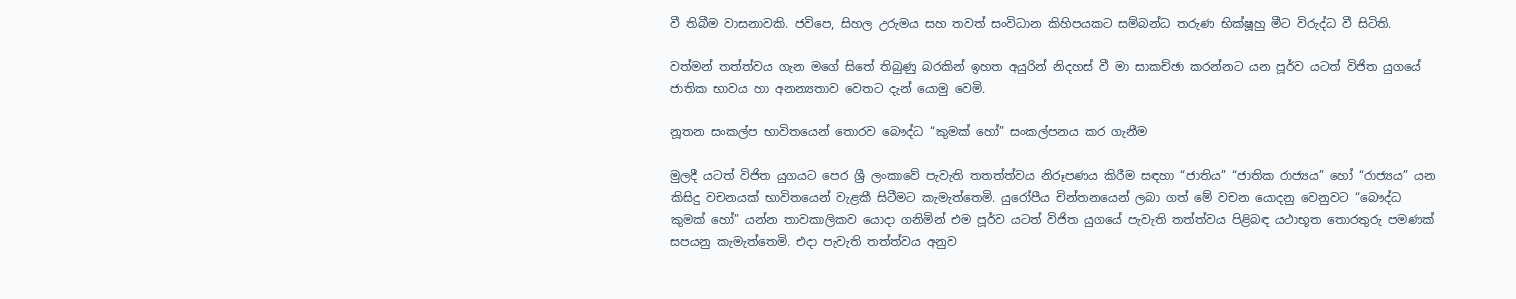වී තිබීම වාසනාවකි. ජවිපෙ, සිහල උරුමය සහ තවත් සංවිධාන කිහිපයකට සම්බන්ධ තරුණ භික්ෂූහු මීට විරුද්ධ වී සිටිති.

වත්මන් තත්ත්වය ගැන මගේ සිතේ තිබුණු බරකින් ඉහත අයුරින් නිදහස් වී මා සාකච්ඡා කරන්නට යන පූර්ව යටත් විජිත යුගයේ ජාතික භාවය හා අනන්‍යතාව වෙතට දැන් යොමු වෙමි.

නූතන සංකල්ප භාවිතයෙන් තොරව බෞද්ධ “කුමක් හෝ” සංකල්පනය කර ගැනීම

මුලදී යටත් විජිත යුගයට පෙර ශ්‍රී ලංකාවේ පැවැති තතත්ත්වය නිරූපණය කිරීම සඳහා “ජාතිය” “ජාතික රාජ්‍යය” හෝ “රාජ්‍යය” යන කිසිදු වචනයක් භාවිතයෙන් වැළකී සිටීමට කැමැත්තෙමි. යුරෝපීය චින්තනයෙන් ලබා ගත් මේ වචන යොදනු වෙනුවට “බෞද්ධ කුමක් හෝ” යන්න තාවකාලිකව යොදා ගනිමින් එම පූර්ව යටත් විජිත යුගයේ පැවැති තත්ත්වය පිළිබඳ යථාභූත තොරතුරු පමණක් සපයනු කැමැත්තෙමි. එදා පැවැති තත්ත්වය අනුව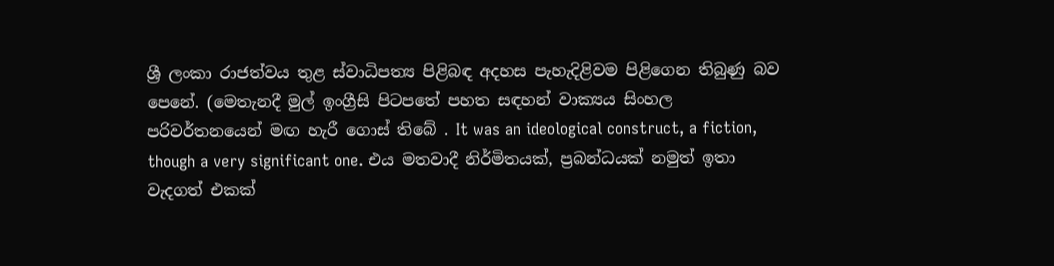ශ්‍රී ලංකා රාජත්වය තුළ ස්වාධිපත්‍ය පිළිබඳ අදහස පැහැදිළිවම පිළිගෙන තිබුණු බව පෙනේ. (මෙතැනදී මුල් ඉංග්‍රීසි පිටපතේ පහත සඳහන් වාක්‍යය සිංහල පරිවර්තනයෙන් මඟ හැරී ගොස් තිබේ . It was an ideological construct, a fiction, though a very significant one. එය මතවාදී නිර්මිතයක්, ප්‍රබන්ධයක් නමුත් ඉතා වැදගත් එකක්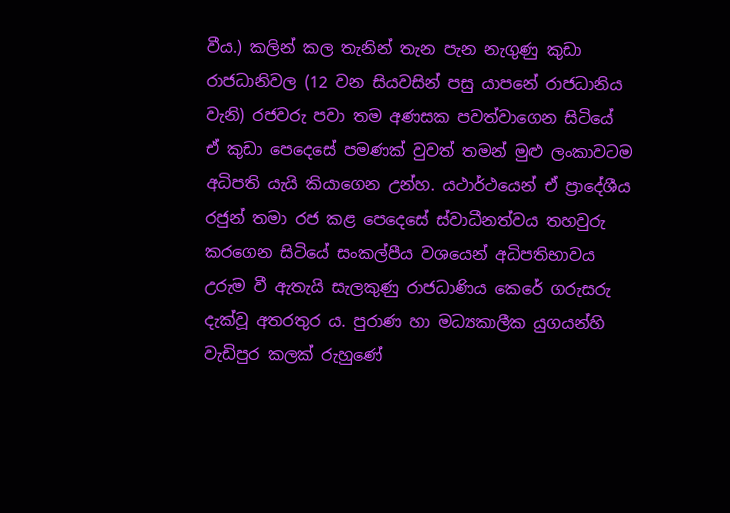වීය.) කලින් කල තැනින් තැන පැන නැගුණු කුඩා රාජධානිවල (12 වන සියවසින් පසු යාපනේ රාජධානිය වැනි) රජවරු පවා තම අණසක පවත්වාගෙන සිටියේ ඒ කුඩා පෙදෙසේ පමණක් වුවත් තමන් මුළු ලංකාවටම අධිපති යැයි කියාගෙන උන්හ. යථාර්ථයෙන් ඒ ප්‍රාදේශීය රජුන් තමා රජ කළ පෙදෙසේ ස්වාධීනත්වය තහවුරු කරගෙන සිටියේ සංකල්පීය වශයෙන් අධිපතිභාවය උරුම වී ඇතැයි සැලකුණු රාජධාණිය කෙරේ ගරුසරු දැක්වූ අතරතුර ය. පුරාණ හා මධ්‍යකාලීක යුගයන්හි වැඩිපුර කලක් රුහුණේ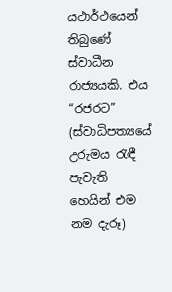යථාර්ථයෙන් තිබුණේ ස්වාධීන රාජ්‍යයකි. එය “රජරට” (ස්වාධිපත්‍යයේ උරුමය රැඳී පැවැති හෙයින් එම නම දැරූ)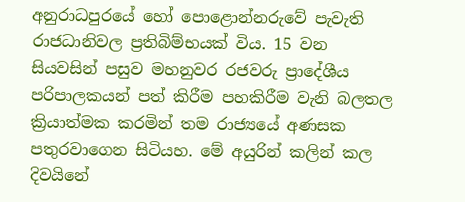අනුරාධපුරයේ හෝ පොළොන්නරුවේ පැවැති රාජධානිවල ප්‍රතිබිම්භයක් විය. 15 වන සියවසින් පසුව මහනුවර රජවරු ප්‍රාදේශීය පරිපාලකයන් පත් කිරීම පහකිරීම වැනි බලතල ක්‍රියාත්මක කරමින් තම රාජ්‍යයේ අණසක පතුරවාගෙන සිටියහ. මේ අයුරින් කලින් කල දිවයිනේ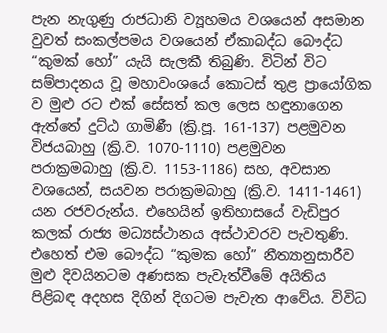පැන නැගුණු රාජධානි ව්‍යූහමය වශයෙන් අසමාන වුවත් සංකල්පමය වශයෙන් ඒකාබද්ධ බෞද්ධ “කුමක් හෝ” යැයි සැලකී තිබුණි. විටින් විට සම්පාදනය වූ මහාවංශයේ කොටස් තුළ ප්‍රායෝගික ව මුළු රට එක් සේසත් කල ලෙස හඳුනාගෙන ඇත්තේ දුට්ඨ ගාමිණී (ක්‍රි.පූ. 161-137) පළමුවන විජයබාහු (ක්‍රි.ව. 1070-1110) පළමුවන පරාක්‍රමබාහු (ක්‍රි.ව. 1153-1186) සහ, අවසාන වශයෙන්, සයවන පරාක්‍රමබාහු (ක්‍රි.ව. 1411-1461) යන රජවරුන්ය. එහෙයින් ඉතිහාසයේ වැඩිපුර කලක් රාජ්‍ය මධ්‍යස්ථානය අස්ථාවරව පැවතුණි. එහෙත් එම බෞද්ධ “කුමක හෝ” නීත්‍යානුසාරීව මුළු දිවයිනටම අණසක පැවැත්වීමේ අයිතිය පිළිබඳ අදහස දිගින් දිගටම පැවැත ආවේය. විවිධ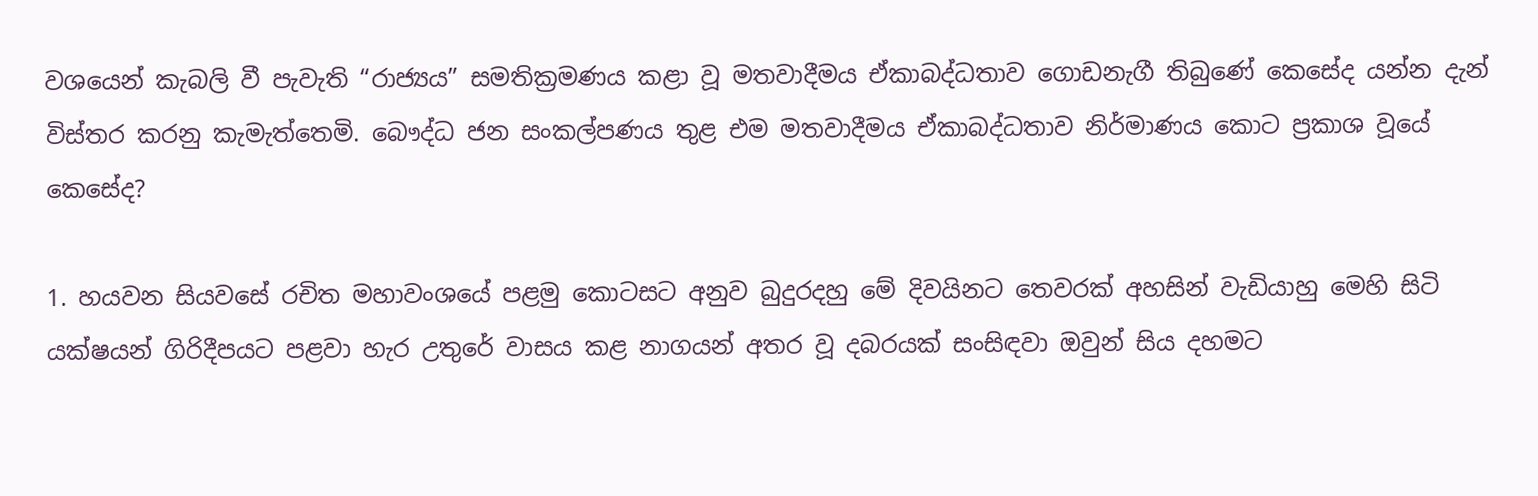වශයෙන් කැබලි වී පැවැති “රාජ්‍යය” සමතික්‍රමණය කළා වූ මතවාදීමය ඒකාබද්ධතාව ‍ගොඩනැගී තිබුණේ කෙසේද යන්න දැන් විස්තර කරනු කැමැත්තෙමි. බෞද්ධ ජන සංකල්පණය තුළ එම මතවාදීමය ඒකාබද්ධතාව නිර්මාණය ‍කොට ප්‍රකාශ වූයේ කෙසේද?

1. හයවන සියවසේ රචිත මහාවංශයේ පළමු කොටසට අනුව බුදුරදහු මේ දිවයිනට තෙවරක් අහසින් වැඩියාහු මෙහි සිටි යක්ෂයන් ගිරිදීපයට පළවා හැර උතුරේ වාසය කළ නාගයන් අතර වූ දබරයක් සංසිඳවා ඔවුන් සිය දහමට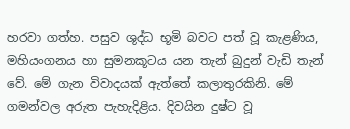හරවා ගත්හ. පසුව ශුද්ධ භූමි බවට පත් වූ කැළණිය, මහියංගනය හා සුමනකූටය යන තැන් බුදුන් වැඩි තැන් වේ. මේ ගැන විවාදයක් ඇත්තේ කලාතුරකිනි. මේ ගමන්වල අරුත පැහැදිළිය. දිවයින දුෂ්ට වූ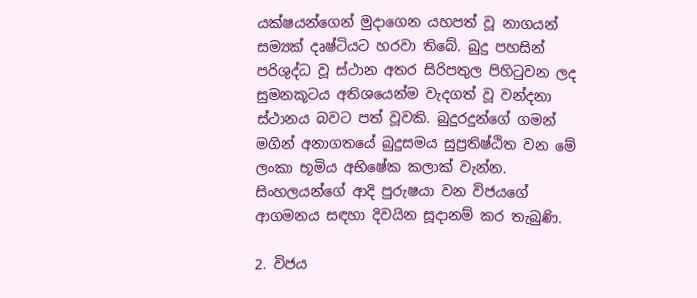යක්ෂයන්ගෙන් මුදාගෙන යහපත් වූ නාගයන් සම්‍යක් දෘෂ්ටියට හරවා තිබේ. බුදු පහසින් පරිශුද්ධ වූ ස්ථාන අතර සිරිපතුල පිහිටුවන ලද සුමනකූටය අතිශයෙන්ම වැදගත් වූ වන්දනා ස්ථානය බවට පත් වූවකි. බුදුරදුන්ගේ ගමන් මගින් අනාගතයේ බුදුසමය සුප්‍රතිෂ්ඨිත වන මේ ලංකා භූමිය අභිෂේක කලාක් වැන්න. සිංහලයන්ගේ ආදි පුරුෂයා වන විජයගේ ආගමනය සඳහා දිවයින සූදානම් කර තැබුණි‍‍.

2. විජය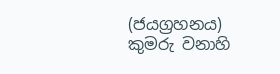(ජයග්‍රහනය) කුමරු වනාහි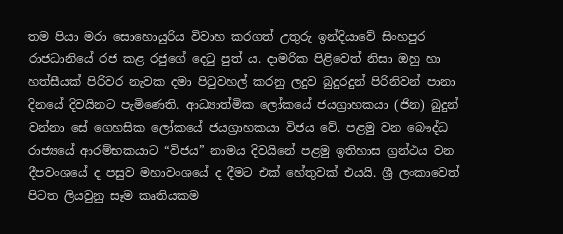තම පියා මරා සොහොයුරිය විවාහ කරගත් උතුරු ඉන්දියාවේ සිංහපුර රාජධානියේ රජ කළ රජුගේ දෙටු පුත් ය. දාමරික පිළිවෙත් නිසා ඔහු හා හත්සීයක් පිරිවර නැවක දමා පිටුවහල් කරනු ලදුව බුදුරදුන් පිරිනිවන් පානා දිනයේ දිවයිනට පැමිණෙති. ආධ්‍යාත්මික ලෝකයේ ජයග්‍රාහකයා (ජින) බුදුන් වන්නා සේ ගෙහසික ලෝකයේ ජයග්‍රාහකයා විජය වේ. පළමු වන බෞද්ධ රාජ්‍යයේ ආරම්භකයාට “විජය” නාමය දිවයිනේ පළමු ඉතිහාස ග්‍රන්ථය වන දීපවංශයේ ද පසුව මහාවංශයේ ද දීමට එක් හේතුවක් එයයි. ශ්‍රී ලංකාවෙත් පිටත ලියවුනු සෑම කෘතියකම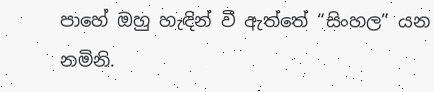පාහේ ඔහු හැඳින් වී ඇත්තේ “සිංහල” යන නමිනි.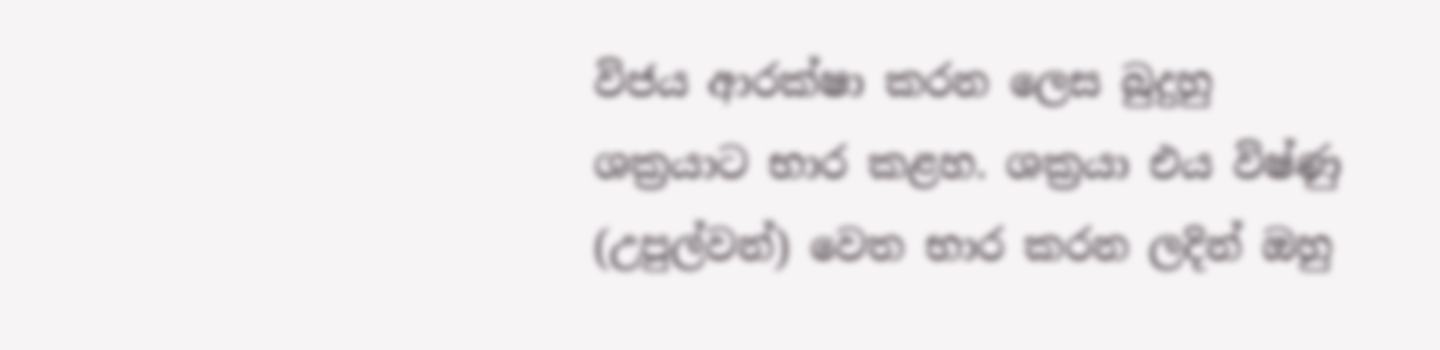විජය ආරක්ෂා කරන ලෙස බුදුහු ශක්‍රයාට භාර කළහ. ශක්‍රයා එය විෂ්ණු (උපුල්වන්) වෙත භාර කරන ලදින් ඔහු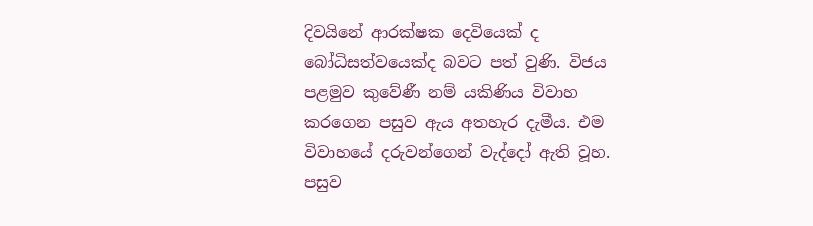දිවයිනේ ආරක්ෂක දෙවියෙක් ද බෝධිසත්වයෙක්ද බවට පත් වුණි. විජය පළමුව කුවේණී නම් යකිණිය විවාහ කරගෙන පසුව ඇය අතහැර දැමීය. එම විවාහයේ දරුවන්ගෙන් වැද්දෝ ඇති වූහ. පසුව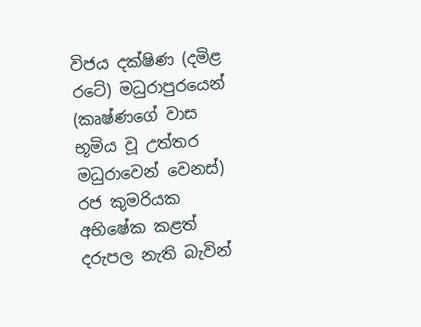විජය දක්ෂිණ (දමිළ රටේ) මධුරාපුරයෙන් (කෘෂ්ණගේ වාස භූමිය වූ උත්තර මධුරාවෙන් වෙනස්) රජ කුමරියක අභිෂේක කළත් දරුපල නැති බැවින්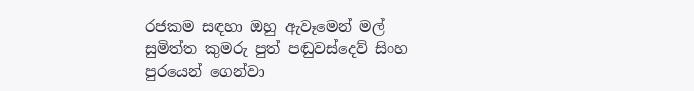රජකම සඳහා ඔහු ඇවෑමෙන් මල් සුමිත්ත කුමරු පුත් පඬුවස්දෙව් සිංහ පුරයෙන් ගෙන්වා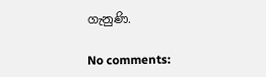ගැනුණි.

No comments: